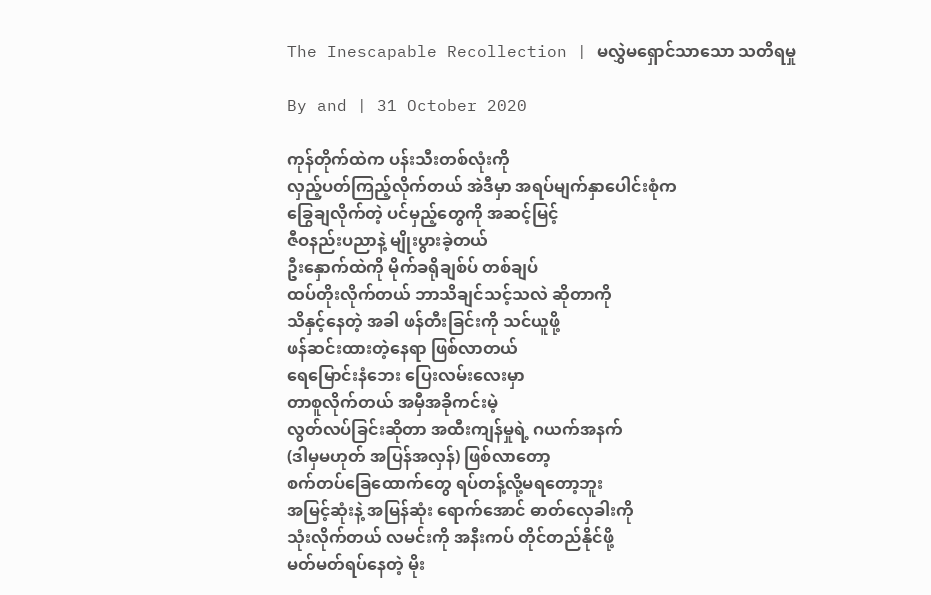The Inescapable Recollection | မလွှဲမရှောင်သာသော သတိရမှု

By and | 31 October 2020

ကုန်တိုက်ထဲက ပန်းသီးတစ်လုံးကို
လှည့်ပတ်ကြည့်လိုက်တယ် အဲဒီမှာ အရပ်မျက်နှာပေါင်းစုံက
ခြွေချလိုက်တဲ့ ပင်မှည့်တွေကို အဆင့်မြင့်
ဇီဝနည်းပညာနဲ့ မျိုးပွားခဲ့တယ်
ဦးနှောက်ထဲကို မိုက်ခရိုချစ်ပ် တစ်ချပ်
ထပ်တိုးလိုက်တယ် ဘာသိချင်သင့်သလဲ ဆိုတာကို
သိနှင့်နေတဲ့ အခါ ဖန်တီးခြင်းကို သင်ယူဖို့
ဖန်ဆင်းထားတဲ့နေရာ ဖြစ်လာတယ်
ရေမြောင်းနံဘေး ပြေးလမ်းလေးမှာ
တာစူလိုက်တယ် အမှီအခိုကင်းမဲ့
လွတ်လပ်ခြင်းဆိုတာ အထီးကျန်မှုရဲ့ ဂယက်အနက်
(ဒါမှမဟုတ် အပြန်အလှန်) ဖြစ်လာတော့
စက်တပ်ခြေထောက်တွေ ရပ်တန့်လို့မရတော့ဘူး
အမြင့်ဆုံးနဲ့ အမြန်ဆုံး ရောက်အောင် ဓာတ်လှေခါးကို
သုံးလိုက်တယ် လမင်းကို အနီးကပ် တိုင်တည်နိုင်ဖို့
မတ်မတ်ရပ်နေတဲ့ မိုး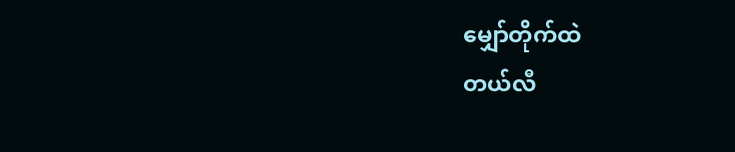မျှော်တိုက်ထဲ
တယ်လီ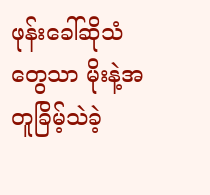ဖုန်းခေါ်ဆိုသံတွေသာ မိုးနဲ့အတူခြိမ့်သဲခဲ့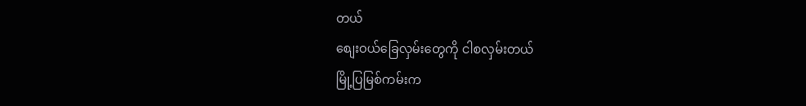တယ်
စျေးဝယ်ခြေလှမ်းတွေကို ငါစလှမ်းတယ်
မြို့ပြမြစ်ကမ်းက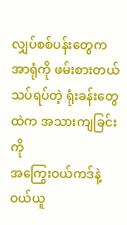လျှပ်စစ်ပန်းတွေက အာရုံကို ဖမ်းစားတယ်
သပ်ရပ်တဲ့ ရုံးခန်းတွေထဲက အသားကျခြင်းကို
အကြွေးဝယ်ကဒ်နဲ့ ဝယ်ယူ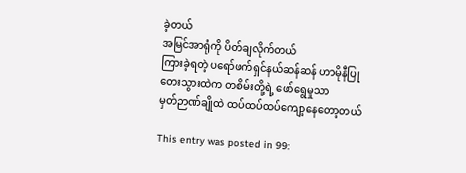ခဲ့တယ်
အမြင်အာရုံကို ပိတ်ချလိုက်တယ်
ကြားခဲ့ရတဲ့ ပရော်ဖက်ရှင်နယ်ဆန်ဆန် ဟာမိုနီပြု
တေးသွားထဲက တစိမ်းတို့ရဲ့ ဖော်ရွေမှုသာ
မှတ်ဉာဏ်ချိုထဲ ထပ်ထပ်ထပ်ကျော့နေတော့တယ်

This entry was posted in 99: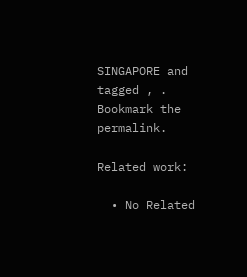SINGAPORE and tagged , . Bookmark the permalink.

Related work:

  • No Related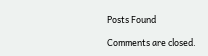Posts Found

Comments are closed.